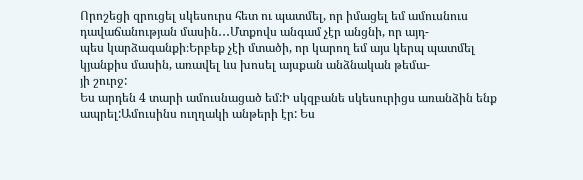Որոշեցի զրուցել սկեսուրս հետ ու պատմել, որ իմացել եմ ամուսնուս դավաճանության մասին․․․Մտքովս անգամ չէր անցնի, որ այդ-
պես կարձագանքի։Երբեք չէի մտածի, որ կարող եմ այս կերպ պատմել կյանքիս մասին, առավել ևս խոսել այսքան անձնական թեմա-
յի շուրջ:
Ես արդեն 4 տարի ամուսնացած եմ:Ի սկզբանե սկեսուրիցս առանձին ենք ապրել:Ամուսինս ուղղակի անթերի էր: Ես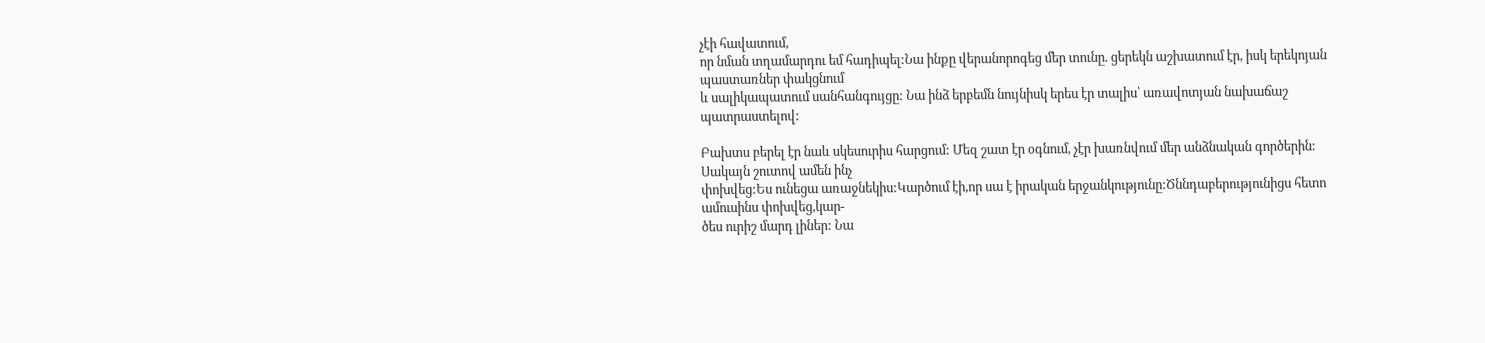չէի հավատում,
որ նման տղամարդու եմ հադիպել:Նա ինքը վերանորոգեց մեր տունը. ցերեկն աշխատում էր, իսկ երեկոյան պաստառներ փակցնում
և սալիկապատում սանհանգույցը: Նա ինձ երբեմն նույնիսկ երես էր տալիս՝ առավոտյան նախաճաշ պատրաստելով:

Բախտս բերել էր նաև սկեսուրիս հարցում: Մեզ շատ էր օգնում, չէր խառնվում մեր անձնական գործերին: Սակայն շուտով ամեն ինչ
փոխվեց:Ես ունեցա առաջնեկիս:Կարծում էի,որ սա է իրական երջանկությունը:Ծննդաբերությունիցս հետո ամուսինս փոխվեց,կար-
ծես ուրիշ մարդ լիներ: Նա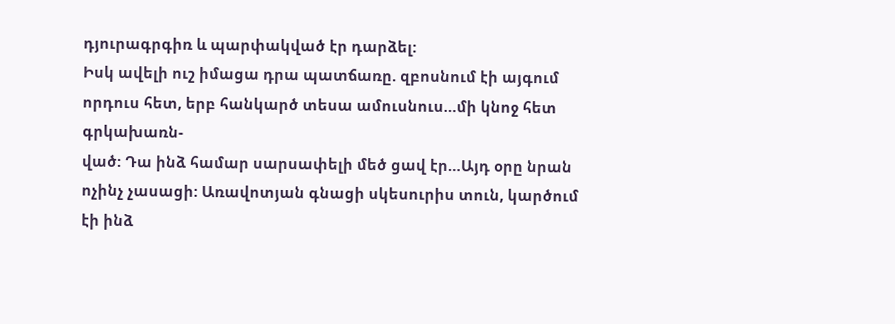դյուրագրգիռ և պարփակված էր դարձել:
Իսկ ավելի ուշ իմացա դրա պատճառը. զբոսնում էի այգում որդուս հետ, երբ հանկարծ տեսա ամուսնուս…մի կնոջ հետ գրկախառն-
ված: Դա ինձ համար սարսափելի մեծ ցավ էր…Այդ օրը նրան ոչինչ չասացի: Առավոտյան գնացի սկեսուրիս տուն, կարծում էի ինձ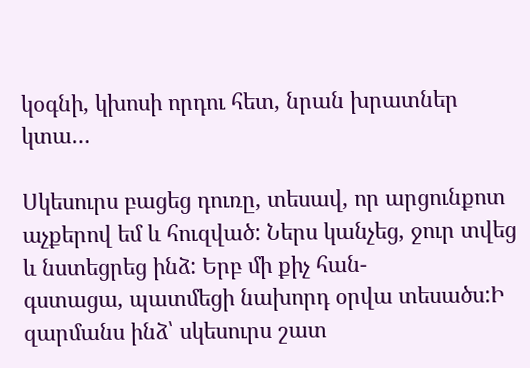կօգնի, կխոսի որդու հետ, նրան խրատներ կտա…

Սկեսուրս բացեց դուռը, տեսավ, որ արցունքոտ աչքերով եմ և հուզված: Ներս կանչեց, ջուր տվեց և նստեցրեց ինձ: Երբ մի քիչ հան-
գստացա, պատմեցի նախորդ օրվա տեսածս:Ի զարմանս ինձ՝ սկեսուրս շատ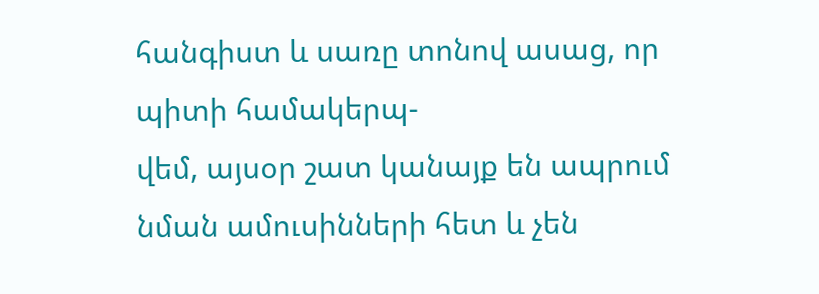հանգիստ և սառը տոնով ասաց, որ պիտի համակերպ-
վեմ, այսօր շատ կանայք են ապրում նման ամուսինների հետ և չեն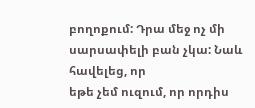բողոքում: Դրա մեջ ոչ մի սարսափելի բան չկա: Նաև հավելեց, որ
եթե չեմ ուզում, որ որդիս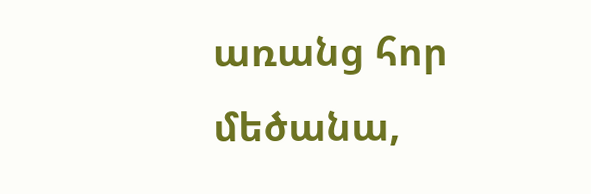առանց հոր մեծանա,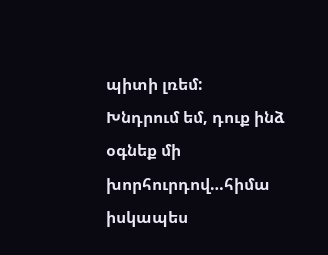պիտի լռեմ:
Խնդրում եմ, դուք ինձ օգնեք մի խորհուրդով…հիմա իսկապես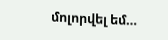մոլորվել եմ…